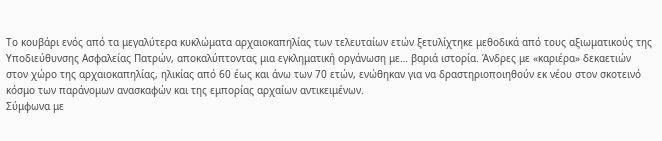Το κουβάρι ενός από τα μεγαλύτερα κυκλώματα αρχαιοκαπηλίας των τελευταίων ετών ξετυλίχτηκε μεθοδικά από τους αξιωματικούς της Υποδιεύθυνσης Ασφαλείας Πατρών, αποκαλύπτοντας μια εγκληματική οργάνωση με… βαριά ιστορία. Άνδρες με «καριέρα» δεκαετιών στον χώρο της αρχαιοκαπηλίας, ηλικίας από 60 έως και άνω των 70 ετών, ενώθηκαν για να δραστηριοποιηθούν εκ νέου στον σκοτεινό κόσμο των παράνομων ανασκαφών και της εμπορίας αρχαίων αντικειμένων.
Σύμφωνα με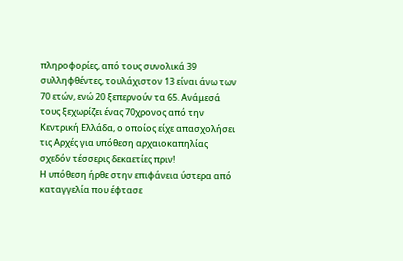πληροφορίες, από τους συνολικά 39 συλληφθέντες, τουλάχιστον 13 είναι άνω των 70 ετών, ενώ 20 ξεπερνούν τα 65. Ανάμεσά τους ξεχωρίζει ένας 70χρονος από την Κεντρική Ελλάδα, ο οποίος είχε απασχολήσει τις Αρχές για υπόθεση αρχαιοκαπηλίας σχεδόν τέσσερις δεκαετίες πριν!
Η υπόθεση ήρθε στην επιφάνεια ύστερα από καταγγελία που έφτασε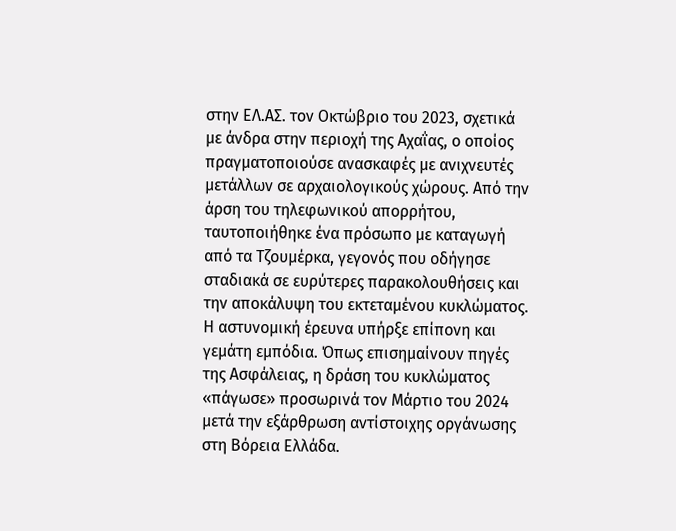στην ΕΛ.ΑΣ. τον Οκτώβριο του 2023, σχετικά με άνδρα στην περιοχή της Αχαΐας, ο οποίος πραγματοποιούσε ανασκαφές με ανιχνευτές μετάλλων σε αρχαιολογικούς χώρους. Από την άρση του τηλεφωνικού απορρήτου, ταυτοποιήθηκε ένα πρόσωπο με καταγωγή από τα Τζουμέρκα, γεγονός που οδήγησε σταδιακά σε ευρύτερες παρακολουθήσεις και την αποκάλυψη του εκτεταμένου κυκλώματος.
Η αστυνομική έρευνα υπήρξε επίπονη και γεμάτη εμπόδια. Όπως επισημαίνουν πηγές της Ασφάλειας, η δράση του κυκλώματος «πάγωσε» προσωρινά τον Μάρτιο του 2024 μετά την εξάρθρωση αντίστοιχης οργάνωσης στη Βόρεια Ελλάδα.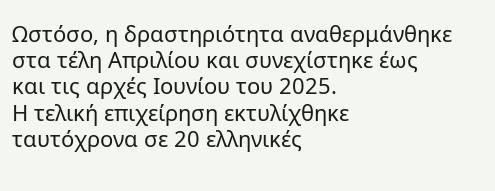Ωστόσο, η δραστηριότητα αναθερμάνθηκε στα τέλη Απριλίου και συνεχίστηκε έως και τις αρχές Ιουνίου του 2025.
Η τελική επιχείρηση εκτυλίχθηκε ταυτόχρονα σε 20 ελληνικές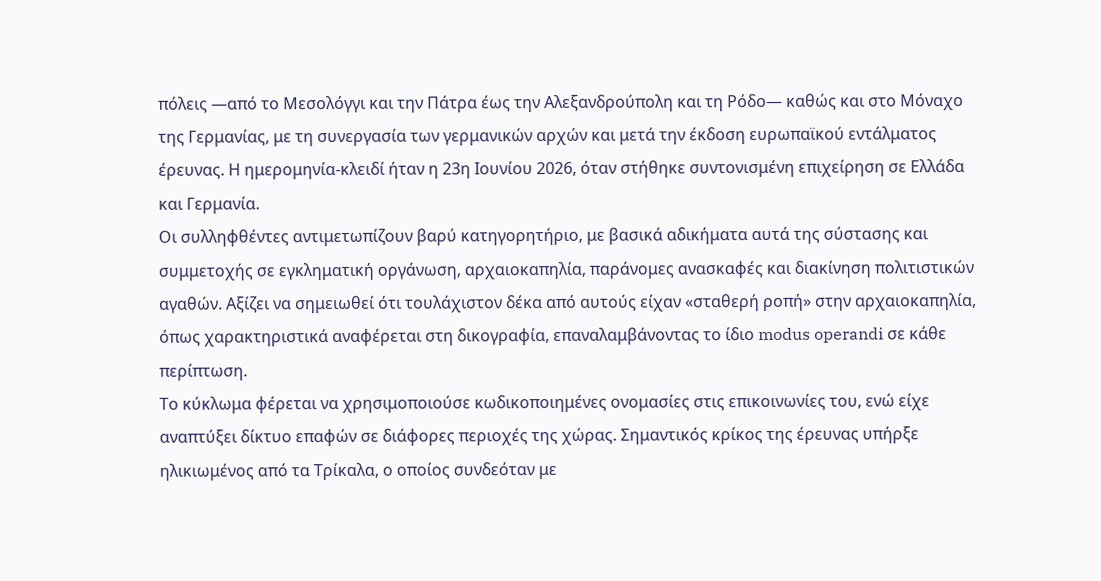πόλεις —από το Μεσολόγγι και την Πάτρα έως την Αλεξανδρούπολη και τη Ρόδο— καθώς και στο Μόναχο της Γερμανίας, με τη συνεργασία των γερμανικών αρχών και μετά την έκδοση ευρωπαϊκού εντάλματος έρευνας. Η ημερομηνία-κλειδί ήταν η 23η Ιουνίου 2026, όταν στήθηκε συντονισμένη επιχείρηση σε Ελλάδα και Γερμανία.
Οι συλληφθέντες αντιμετωπίζουν βαρύ κατηγορητήριο, με βασικά αδικήματα αυτά της σύστασης και συμμετοχής σε εγκληματική οργάνωση, αρχαιοκαπηλία, παράνομες ανασκαφές και διακίνηση πολιτιστικών αγαθών. Αξίζει να σημειωθεί ότι τουλάχιστον δέκα από αυτούς είχαν «σταθερή ροπή» στην αρχαιοκαπηλία, όπως χαρακτηριστικά αναφέρεται στη δικογραφία, επαναλαμβάνοντας το ίδιο modus operandi σε κάθε περίπτωση.
Το κύκλωμα φέρεται να χρησιμοποιούσε κωδικοποιημένες ονομασίες στις επικοινωνίες του, ενώ είχε αναπτύξει δίκτυο επαφών σε διάφορες περιοχές της χώρας. Σημαντικός κρίκος της έρευνας υπήρξε ηλικιωμένος από τα Τρίκαλα, ο οποίος συνδεόταν με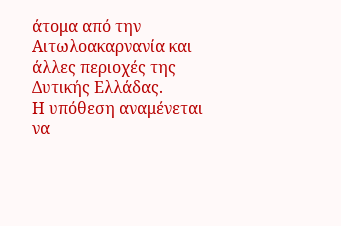άτομα από την Αιτωλοακαρνανία και άλλες περιοχές της Δυτικής Ελλάδας.
Η υπόθεση αναμένεται να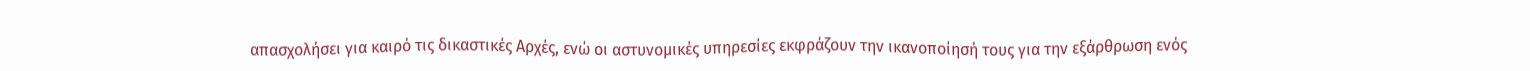απασχολήσει για καιρό τις δικαστικές Αρχές, ενώ οι αστυνομικές υπηρεσίες εκφράζουν την ικανοποίησή τους για την εξάρθρωση ενός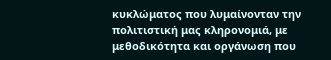κυκλώματος που λυμαίνονταν την πολιτιστική μας κληρονομιά, με μεθοδικότητα και οργάνωση που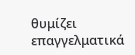θυμίζει επαγγελματικά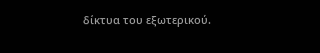δίκτυα του εξωτερικού.